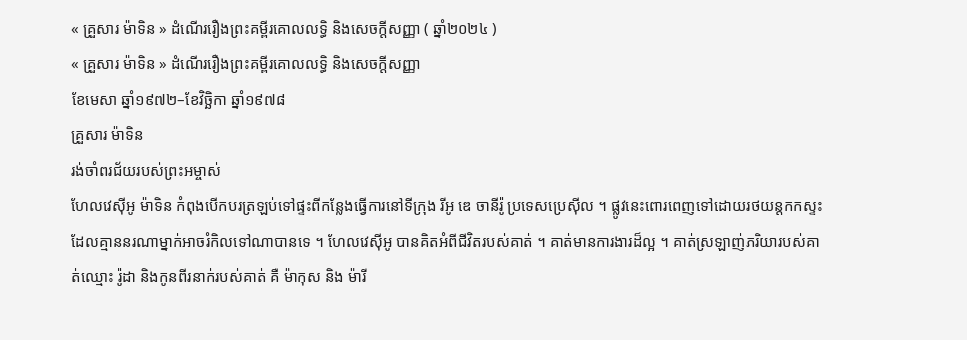« គ្រួសារ ម៉ាទិន » ដំណើររឿងព្រះគម្ពីរគោលលទ្ធិ និងសេចក្ដីសញ្ញា ( ឆ្នាំ២០២៤ )
« គ្រួសារ ម៉ាទិន » ដំណើររឿងព្រះគម្ពីរគោលលទ្ធិ និងសេចក្ដីសញ្ញា
ខែមេសា ឆ្នាំ១៩៧២–ខែវិច្ឆិកា ឆ្នាំ១៩៧៨
គ្រួសារ ម៉ាទិន
រង់ចាំពរជ័យរបស់ព្រះអម្ចាស់
ហែលវេស៊ីអូ ម៉ាទិន កំពុងបើកបរត្រឡប់ទៅផ្ទះពីកន្លែងធ្វើការនៅទីក្រុង រីអូ ឌេ ចានីរ៉ូ ប្រទេសប្រេស៊ីល ។ ផ្លូវនេះពោរពេញទៅដោយរថយន្តកកស្ទះដែលគ្មាននរណាម្នាក់អាចរំកិលទៅណាបានទេ ។ ហែលវេស៊ីអូ បានគិតអំពីជីវិតរបស់គាត់ ។ គាត់មានការងារដ៏ល្អ ។ គាត់ស្រឡាញ់ភរិយារបស់គាត់ឈ្មោះ រ៉ូដា និងកូនពីរនាក់របស់គាត់ គឺ ម៉ាកុស និង ម៉ារី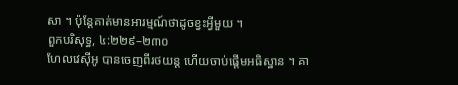សា ។ ប៉ុន្តែគាត់មានអារម្មណ៍ថាដូចខ្វះអ្វីមួយ ។
ពួកបរិសុទ្ធ, ៤:២២៩–២៣០
ហែលវេស៊ីអូ បានចេញពីរថយន្ត ហើយចាប់ផ្តើមអធិស្ឋាន ។ គា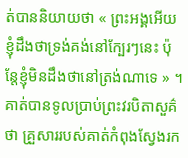ត់បាននិយាយថា « ព្រះអង្គអើយ ខ្ញុំដឹងថាទ្រង់គង់នៅក្បែរៗនេះ ប៉ុន្តែខ្ញុំមិនដឹងថានៅត្រង់ណាទេ » ។ គាត់បានទូលប្រាប់ព្រះវរបិតាសួគ៌ថា គ្រួសាររបស់គាត់កំពុងស្វែងរក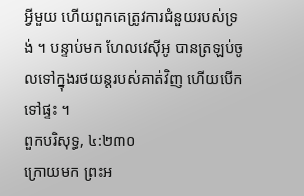អ្វីមួយ ហើយពួកគេត្រូវការជំនួយរបស់ទ្រង់ ។ បន្ទាប់មក ហែលវេស៊ីអូ បានត្រឡប់ចូលទៅក្នុងរថយន្តរបស់គាត់វិញ ហើយបើកទៅផ្ទះ ។
ពួកបរិសុទ្ធ, ៤:២៣០
ក្រោយមក ព្រះអ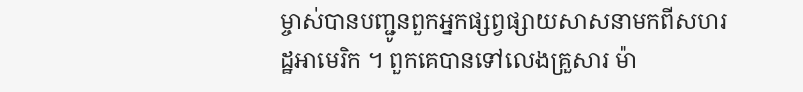ម្ចាស់បានបញ្ជូនពួកអ្នកផ្សព្វផ្សាយសាសនាមកពីសហរដ្ឋអាមេរិក ។ ពួកគេបានទៅលេងគ្រួសារ ម៉ា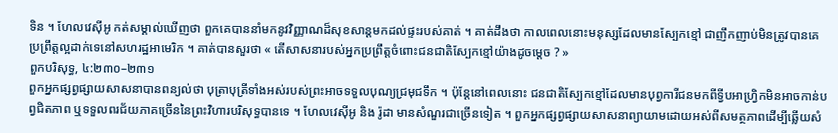ទិន ។ ហែលវេស៊ីអូ កត់សម្គាល់ឃើញថា ពួកគេបាននាំមកនូវវិញ្ញាណដ៏សុខសាន្តមកដល់ផ្ទះរបស់គាត់ ។ គាត់ដឹងថា កាលពេលនោះមនុស្សដែលមានស្បែកខ្មៅ ជាញឹកញាប់មិនត្រូវបានគេប្រព្រឹត្តល្អដាក់ទេនៅសហរដ្ឋអាមេរិក ។ គាត់បានសួរថា « តើសាសនារបស់អ្នកប្រព្រឹត្តចំពោះជនជាតិស្បែកខ្មៅយ៉ាងដូចម្តេច ? »
ពួកបរិសុទ្ធ, ៤:២៣០–២៣១
ពួកអ្នកផ្សព្វផ្សាយសាសនាបានពន្យល់ថា បុត្រាបុត្រីទាំងអស់របស់ព្រះអាចទទួលបុណ្យជ្រមុជទឹក ។ ប៉ុន្តែនៅពេលនោះ ជនជាតិស្បែកខ្មៅដែលមានបុព្វការីជនមកពីទ្វីបអាហ្រ្វិកមិនអាចកាន់បព្វជិតភាព ឬទទួលពរជ័យភាគច្រើននៃព្រះវិហារបរិសុទ្ធបានទេ ។ ហែលវេស៊ីអូ និង រ៉ូដា មានសំណួរជាច្រើនទៀត ។ ពួកអ្នកផ្សព្វផ្សាយសាសនាព្យាយាមដោយអស់ពីសមត្ថភាពដើម្បីឆ្លើយសំ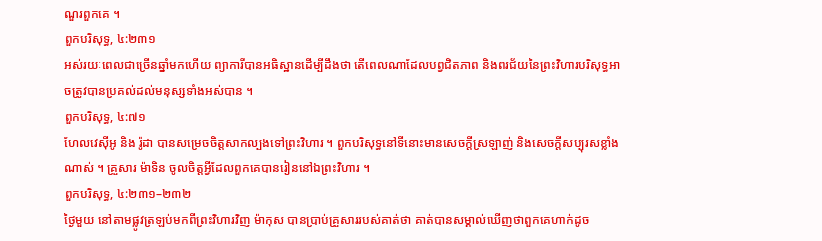ណួរពួកគេ ។
ពួកបរិសុទ្ធ, ៤:២៣១
អស់រយៈពេលជាច្រើនឆ្នាំមកហើយ ព្យាការីបានអធិស្ឋានដើម្បីដឹងថា តើពេលណាដែលបព្វជិតភាព និងពរជ័យនៃព្រះវិហារបរិសុទ្ធអាចត្រូវបានប្រគល់ដល់មនុស្សទាំងអស់បាន ។
ពួកបរិសុទ្ធ, ៤:៧១
ហែលវេស៊ីអូ និង រ៉ូដា បានសម្រេចចិត្តសាកល្បងទៅព្រះវិហារ ។ ពួកបរិសុទ្ធនៅទីនោះមានសេចក្តីស្រឡាញ់ និងសេចក្ដីសប្បុរសខ្លាំងណាស់ ។ គ្រួសារ ម៉ាទិន ចូលចិត្តអ្វីដែលពួកគេបានរៀននៅឯព្រះវិហារ ។
ពួកបរិសុទ្ធ, ៤:២៣១–២៣២
ថ្ងៃមួយ នៅតាមផ្លូវត្រឡប់មកពីព្រះវិហារវិញ ម៉ាកុស បានប្រាប់គ្រួសាររបស់គាត់ថា គាត់បានសម្គាល់ឃើញថាពួកគេហាក់ដូច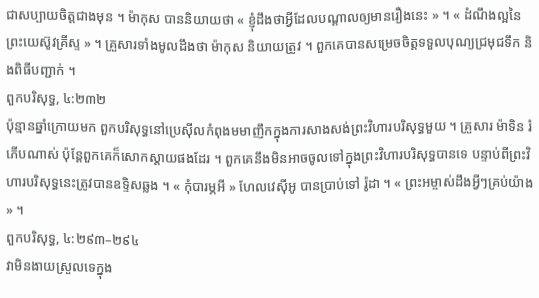ជាសប្បាយចិត្តជាងមុន ។ ម៉ាកុស បាននិយាយថា « ខ្ញុំដឹងថាអ្វីដែលបណ្តាលឲ្យមានរឿងនេះ » ។ « ដំណឹងល្អនៃព្រះយេស៊ូវគ្រីស្ទ » ។ គ្រួសារទាំងមូលដឹងថា ម៉ាកុស និយាយត្រូវ ។ ពួកគេបានសម្រេចចិត្តទទួលបុណ្យជ្រមុជទឹក និងពិធីបញ្ជាក់ ។
ពួកបរិសុទ្ធ, ៤:២៣២
ប៉ុន្មានឆ្នាំក្រោយមក ពួកបរិសុទ្ធនៅប្រេស៊ីលកំពុងមមាញឹកក្នុងការសាងសង់ព្រះវិហារបរិសុទ្ធមួយ ។ គ្រួសារ ម៉ាទិន រំភើបណាស់ ប៉ុន្តែពួកគេក៏សោកស្តាយផងដែរ ។ ពួកគេនឹងមិនអាចចូលទៅក្នុងព្រះវិហារបរិសុទ្ធបានទេ បន្ទាប់ពីព្រះវិហារបរិសុទ្ធនេះត្រូវបានឧទ្ទិសឆ្លង ។ « កុំបារម្ភអី » ហែលវេស៊ីអូ បានប្រាប់ទៅ រ៉ូដា ។ « ព្រះអម្ចាស់ដឹងអ្វីៗគ្រប់យ៉ាង » ។
ពួកបរិសុទ្ធ, ៤:២៩៣–២៩៤
វាមិនងាយស្រួលទេក្នុង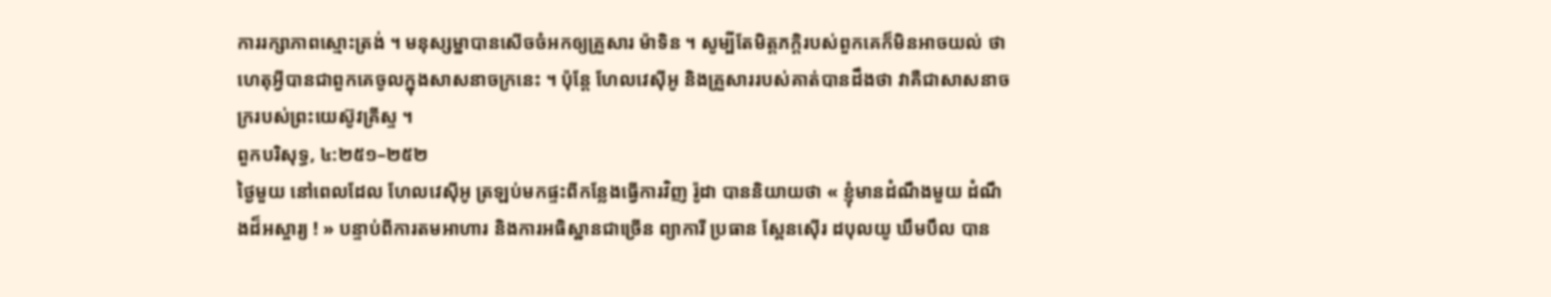ការរក្សាភាពស្មោះត្រង់ ។ មនុស្សម្នាបានសើចចំអកឲ្យគ្រួសារ ម៉ាទិន ។ សូម្បីតែមិត្តភក្តិរបស់ពួកគេក៏មិនអាចយល់ ថាហេតុអ្វីបានជាពួកគេចូលក្នុងសាសនាចក្រនេះ ។ ប៉ុន្តែ ហែលវេស៊ីអូ និងគ្រួសាររបស់គាត់បានដឹងថា វាគឺជាសាសនាចក្ររបស់ព្រះយេស៊ូវគ្រីស្ទ ។
ពួកបរិសុទ្ធ, ៤:២៥១–២៥២
ថ្ងៃមួយ នៅពេលដែល ហែលវេស៊ីអូ ត្រឡប់មកផ្ទះពីកន្លែងធ្វើការវិញ រ៉ូដា បាននិយាយថា « ខ្ញុំមានដំណឹងមួយ ដំណឹងដ៏អស្ចារ្យ ! » បន្ទាប់ពីការតមអាហារ និងការអធិស្ឋានជាច្រើន ព្យាការី ប្រធាន ស្ពែនស៊ើរ ដបុលយូ ឃឹមបឹល បាន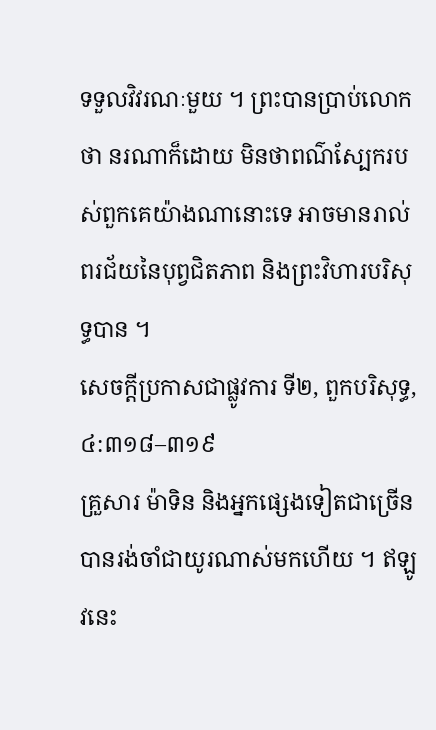ទទួលវិវរណៈមួយ ។ ព្រះបានប្រាប់លោកថា នរណាក៏ដោយ មិនថាពណ៌ស្បែករបស់ពួកគេយ៉ាងណានោះទេ អាចមានរាល់ពរជ័យនៃបុព្វជិតភាព និងព្រះវិហារបរិសុទ្ធបាន ។
សេចក្តីប្រកាសជាផ្លូវការ ទី២, ពួកបរិសុទ្ធ, ៤:៣១៨–៣១៩
គ្រួសារ ម៉ាទិន និងអ្នកផ្សេងទៀតជាច្រើនបានរង់ចាំជាយូរណាស់មកហើយ ។ ឥឡូវនេះ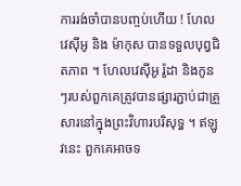ការរង់ចាំបានបញ្ចប់ហើយ ! ហែលវេស៊ីអូ និង ម៉ាកុស បានទទួលបុព្វជិតភាព ។ ហែលវេស៊ីអូ រ៉ូដា និងកូនៗរបស់ពួកគេត្រូវបានផ្សារភ្ជាប់ជាគ្រួសារនៅក្នុងព្រះវិហារបរិសុទ្ធ ។ ឥឡូវនេះ ពួកគេអាចទ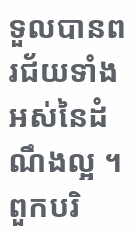ទួលបានពរជ័យទាំងអស់នៃដំណឹងល្អ ។
ពួកបរិ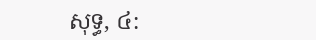សុទ្ធ, ៤: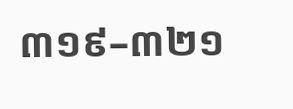៣១៩–៣២១